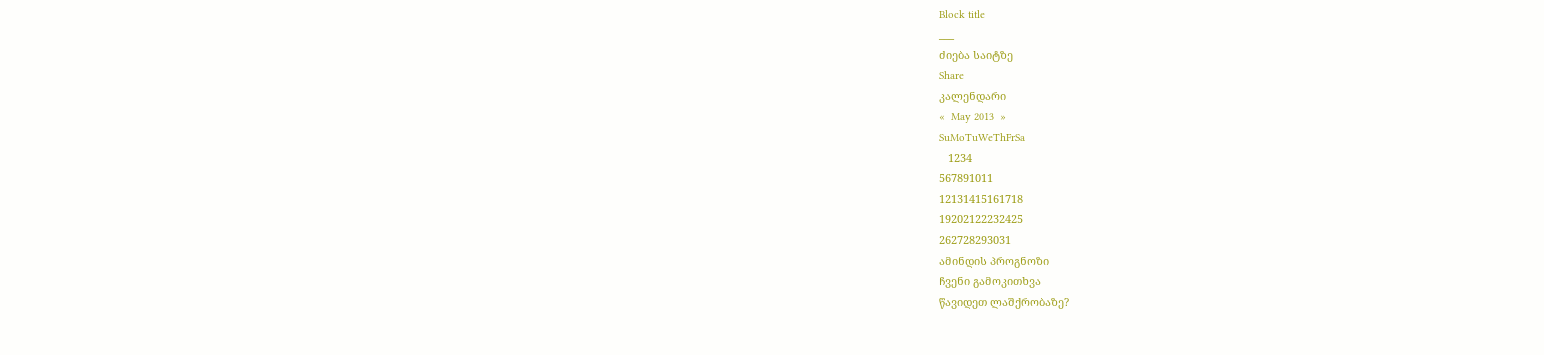Block title
___
ძიება საიტზე
Share
კალენდარი
«  May 2013  »
SuMoTuWeThFrSa
   1234
567891011
12131415161718
19202122232425
262728293031
ამინდის პროგნოზი
ჩვენი გამოკითხვა
წავიდეთ ლაშქრობაზე?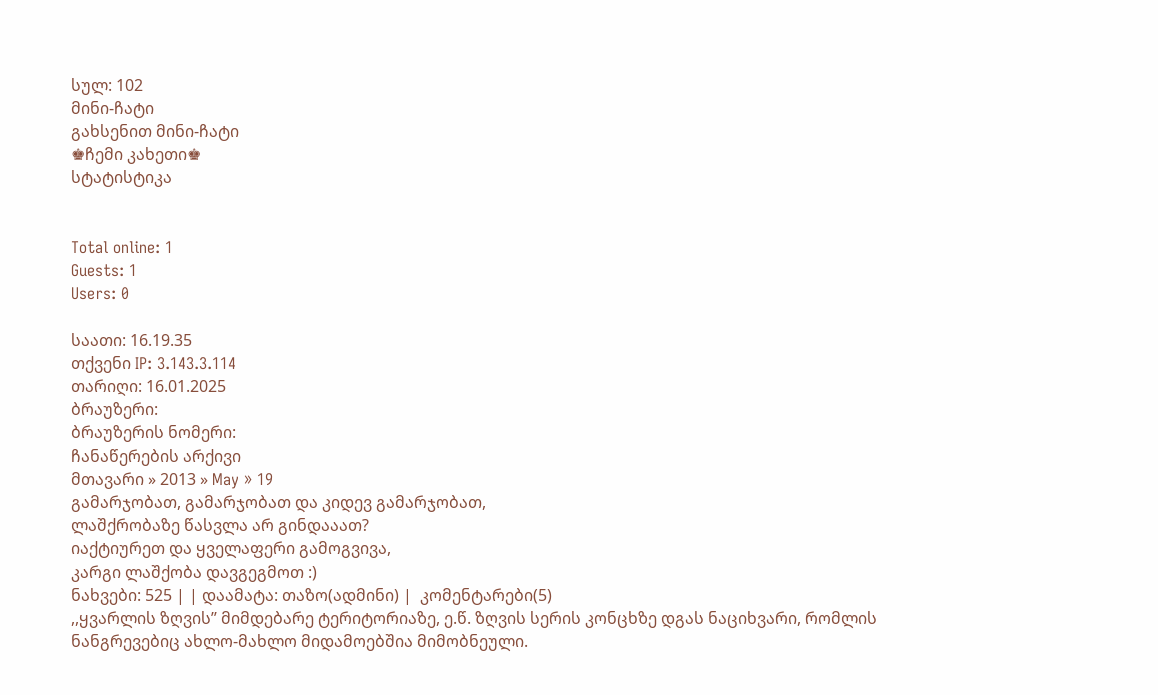სულ: 102
მინი-ჩატი
გახსენით მინი-ჩატი
♚ჩემი კახეთი♚
სტატისტიკა


Total online: 1
Guests: 1
Users: 0

საათი: 16.19.35
თქვენი IP: 3.143.3.114
თარიღი: 16.01.2025
ბრაუზერი:
ბრაუზერის ნომერი:
ჩანაწერების არქივი
მთავარი » 2013 » May » 19
გამარჯობათ, გამარჯობათ და კიდევ გამარჯობათ,
ლაშქრობაზე წასვლა არ გინდააათ?
იაქტიურეთ და ყველაფერი გამოგვივა,
კარგი ლაშქობა დავგეგმოთ :)
ნახვები: 525 | | დაამატა: თაზო(ადმინი) |  კომენტარები(5)
,,ყვარლის ზღვის’’ მიმდებარე ტერიტორიაზე, ე.წ. ზღვის სერის კონცხზე დგას ნაციხვარი, რომლის ნანგრევებიც ახლო-მახლო მიდამოებშია მიმობნეული.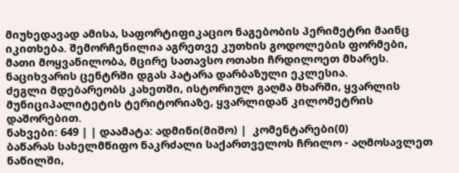მიუხედავად ამისა, საფორტიფიკაციო ნაგებობის პერიმეტრი მაინც იკითხება. შემორჩენილია აგრეთვე კუთხის გოდოლების ფორმები, მათი მოყვანილობა, მცირე სათავსო ოთახი ჩრდილოეთ მხარეს. ნაციხვარის ცენტრში დგას პატარა დარბაზული ეკლესია.
ძეგლი მდებარეობს კახეთში, ისტორიულ გაღმა მხარში, ყვარლის მუნიციპალიტეტის ტერიტორიაზე, ყვარლიდან კილომეტრის დაშორებით.
ნახვები: 649 | | დაამატა: ადმინი(მიშო) |  კომენტარები(0)
ბაწარას სახელმწიფო ნაკრძალი საქართველოს ჩრილო - აღმოსავლეთ ნაწილში,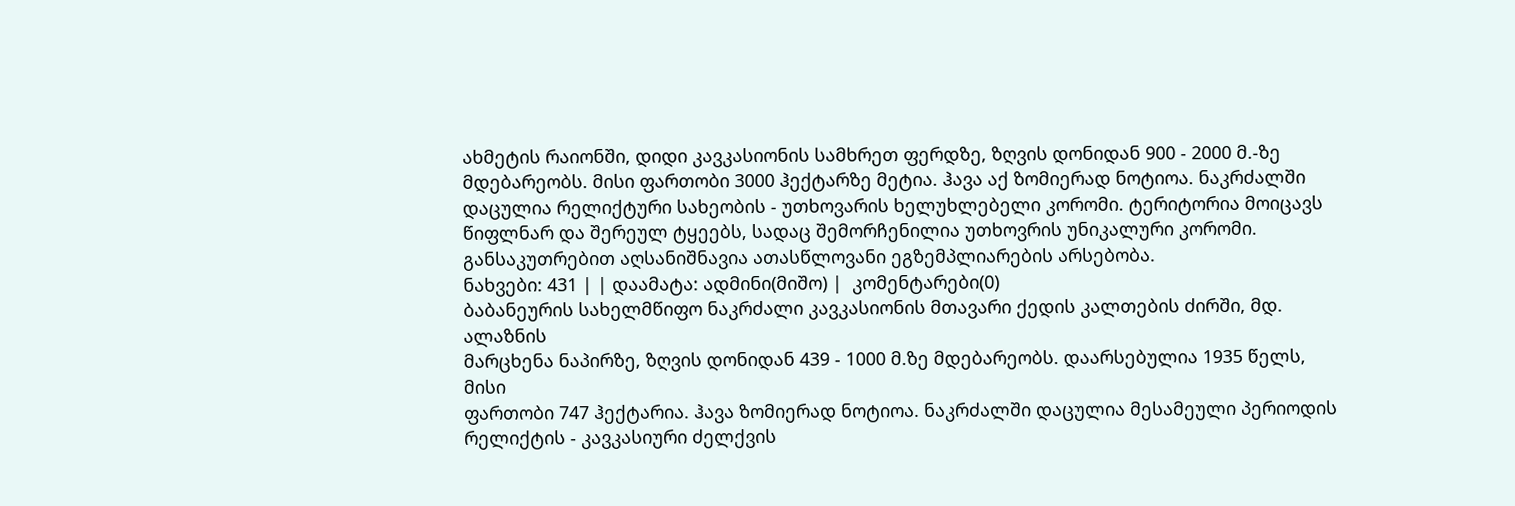ახმეტის რაიონში, დიდი კავკასიონის სამხრეთ ფერდზე, ზღვის დონიდან 900 - 2000 მ.-ზე მდებარეობს. მისი ფართობი 3000 ჰექტარზე მეტია. ჰავა აქ ზომიერად ნოტიოა. ნაკრძალში დაცულია რელიქტური სახეობის - უთხოვარის ხელუხლებელი კორომი. ტერიტორია მოიცავს წიფლნარ და შერეულ ტყეებს, სადაც შემორჩენილია უთხოვრის უნიკალური კორომი. განსაკუთრებით აღსანიშნავია ათასწლოვანი ეგზემპლიარების არსებობა.
ნახვები: 431 | | დაამატა: ადმინი(მიშო) |  კომენტარები(0)
ბაბანეურის სახელმწიფო ნაკრძალი კავკასიონის მთავარი ქედის კალთების ძირში, მდ. ალაზნის
მარცხენა ნაპირზე, ზღვის დონიდან 439 ‐ 1000 მ.ზე მდებარეობს. დაარსებულია 1935 წელს, მისი
ფართობი 747 ჰექტარია. ჰავა ზომიერად ნოტიოა. ნაკრძალში დაცულია მესამეული პერიოდის
რელიქტის ‐ კავკასიური ძელქვის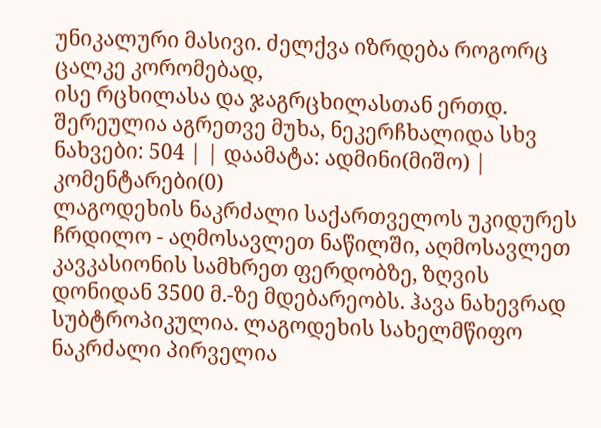უნიკალური მასივი. ძელქვა იზრდება როგორც ცალკე კორომებად,
ისე რცხილასა და ჯაგრცხილასთან ერთდ. შერეულია აგრეთვე მუხა, ნეკერჩხალიდა სხვ
ნახვები: 504 | | დაამატა: ადმინი(მიშო) |  კომენტარები(0)
ლაგოდეხის ნაკრძალი საქართველოს უკიდურეს ჩრდილო - აღმოსავლეთ ნაწილში, აღმოსავლეთ
კავკასიონის სამხრეთ ფერდობზე, ზღვის დონიდან 3500 მ.-ზე მდებარეობს. ჰავა ნახევრად
სუბტროპიკულია. ლაგოდეხის სახელმწიფო ნაკრძალი პირველია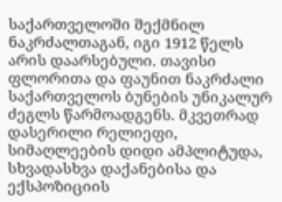საქართველოში შექმნილ
ნაკრძალთაგან, იგი 1912 წელს არის დაარსებული. თავისი ფლორითა და ფაუნით ნაკრძალი
საქართველოს ბუნების უნიკალურ ძეგლს წარმოადგენს. მკვეთრად დასერილი რელიეფი,
სიმაღლეების დიდი ამპლიტუდა, სხვადასხვა დაქანებისა და ექსპოზიციის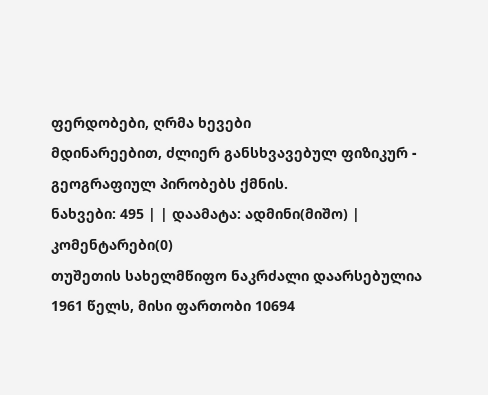ფერდობები, ღრმა ხევები
მდინარეებით, ძლიერ განსხვავებულ ფიზიკურ - გეოგრაფიულ პირობებს ქმნის.
ნახვები: 495 | | დაამატა: ადმინი(მიშო) |  კომენტარები(0)
თუშეთის სახელმწიფო ნაკრძალი დაარსებულია 1961 წელს, მისი ფართობი 10694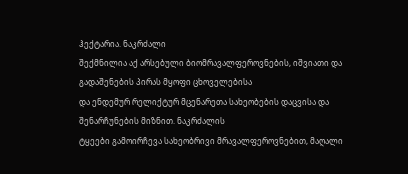ჰექტარია. ნაკრძალი
შექმნილია აქ არსებული ბიომრავალფეროვნების, იშვიათი და გადაშენების პირას მყოფი ცხოველებისა
და ენდემურ რელიქტურ მცენარეთა სახეობების დაცვისა და შენარჩუნების მიზნით. ნაკრძალის
ტყეები გამოირჩევა სახეობრივი მრავალფეროვნებით, მაღალი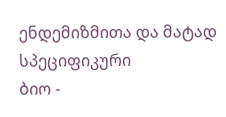ენდემიზმითა და მატად სპეციფიკური
ბიო -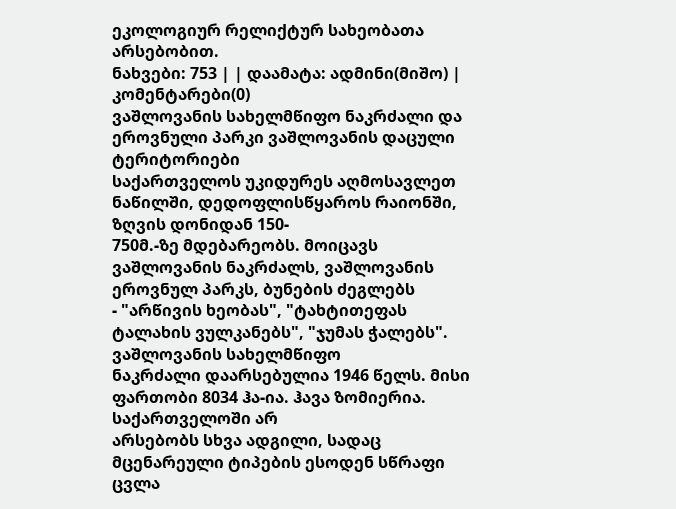ეკოლოგიურ რელიქტურ სახეობათა არსებობით.
ნახვები: 753 | | დაამატა: ადმინი(მიშო) |  კომენტარები(0)
ვაშლოვანის სახელმწიფო ნაკრძალი და ეროვნული პარკი ვაშლოვანის დაცული ტერიტორიები
საქართველოს უკიდურეს აღმოსავლეთ ნაწილში, დედოფლისწყაროს რაიონში, ზღვის დონიდან 150-
750მ.-ზე მდებარეობს. მოიცავს ვაშლოვანის ნაკრძალს, ვაშლოვანის ეროვნულ პარკს, ბუნების ძეგლებს
- "არწივის ხეობას", "ტახტითეფას ტალახის ვულკანებს", "ჯუმას ჭალებს". ვაშლოვანის სახელმწიფო
ნაკრძალი დაარსებულია 1946 წელს. მისი ფართობი 8034 ჰა-ია. ჰავა ზომიერია. საქართველოში არ
არსებობს სხვა ადგილი, სადაც მცენარეული ტიპების ესოდენ სწრაფი ცვლა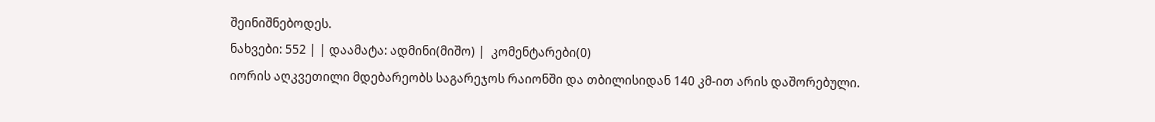შეინიშნებოდეს.
ნახვები: 552 | | დაამატა: ადმინი(მიშო) |  კომენტარები(0)
იორის აღკვეთილი მდებარეობს საგარეჯოს რაიონში და თბილისიდან 140 კმ-ით არის დაშორებული.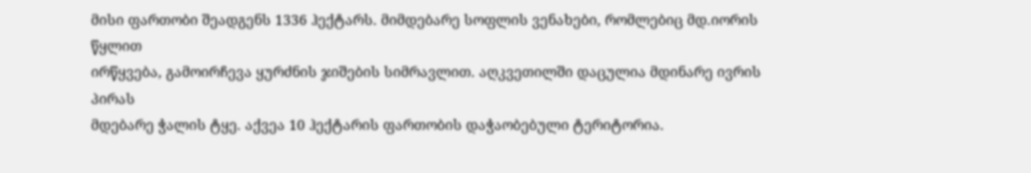მისი ფართობი შეადგენს 1336 ჰექტარს. მიმდებარე სოფლის ვენახები, რომლებიც მდ.იორის წყლით
ირწყვება, გამოირჩევა ყურძნის ჯიშების სიმრავლით. აღკვეთილში დაცულია მდინარე ივრის პირას
მდებარე ჭალის ტყე. აქვეა 10 ჰექტარის ფართობის დაჭაობებული ტერიტორია.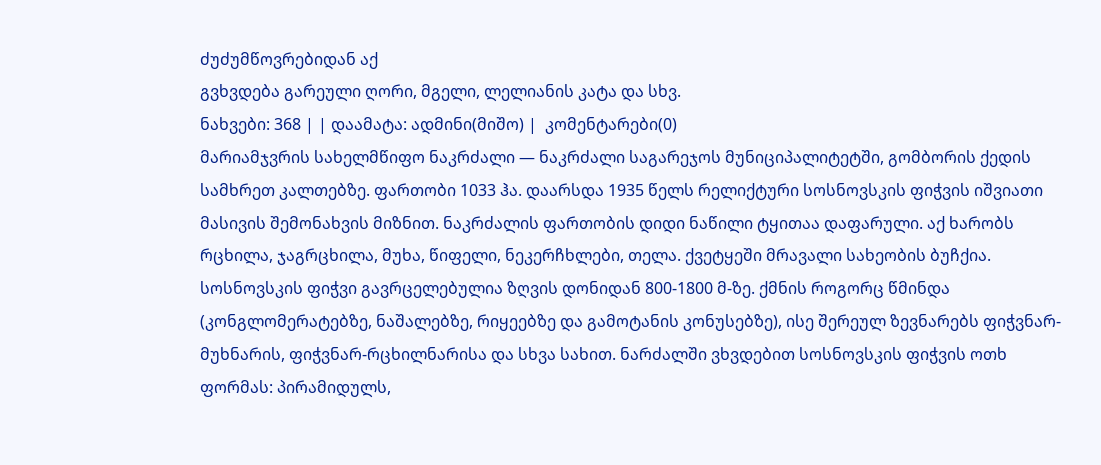ძუძუმწოვრებიდან აქ
გვხვდება გარეული ღორი, მგელი, ლელიანის კატა და სხვ.
ნახვები: 368 | | დაამატა: ადმინი(მიშო) |  კომენტარები(0)
მარიამჯვრის სახელმწიფო ნაკრძალი — ნაკრძალი საგარეჯოს მუნიციპალიტეტში, გომბორის ქედის სამხრეთ კალთებზე. ფართობი 1033 ჰა. დაარსდა 1935 წელს რელიქტური სოსნოვსკის ფიჭვის იშვიათი მასივის შემონახვის მიზნით. ნაკრძალის ფართობის დიდი ნაწილი ტყითაა დაფარული. აქ ხარობს რცხილა, ჯაგრცხილა, მუხა, წიფელი, ნეკერჩხლები, თელა. ქვეტყეში მრავალი სახეობის ბუჩქია. სოსნოვსკის ფიჭვი გავრცელებულია ზღვის დონიდან 800-1800 მ-ზე. ქმნის როგორც წმინდა (კონგლომერატებზე, ნაშალებზე, რიყეებზე და გამოტანის კონუსებზე), ისე შერეულ ზევნარებს ფიჭვნარ-მუხნარის, ფიჭვნარ-რცხილნარისა და სხვა სახით. ნარძალში ვხვდებით სოსნოვსკის ფიჭვის ოთხ ფორმას: პირამიდულს,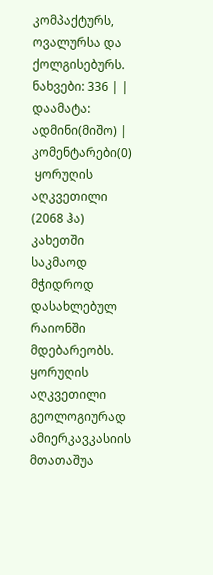კომპაქტურს, ოვალურსა და ქოლგისებურს.
ნახვები: 336 | | დაამატა: ადმინი(მიშო) |  კომენტარები(0)
 ყორუღის აღკვეთილი (2068 ჰა) კახეთში საკმაოდ მჭიდროდ დასახლებულ რაიონში მდებარეობს. ყორუღის აღკვეთილი გეოლოგიურად ამიერკავკასიის მთათაშუა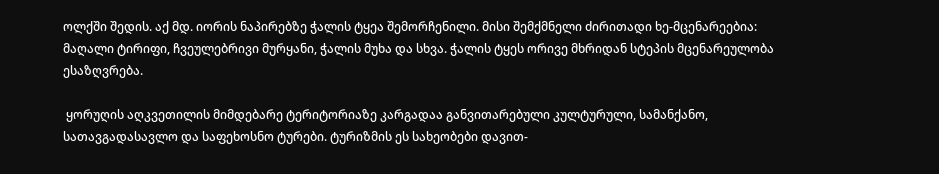ოლქში შედის. აქ მდ. იორის ნაპირებზე ჭალის ტყეა შემორჩენილი. მისი შემქმნელი ძირითადი ხე-მცენარეებია: მაღალი ტირიფი, ჩვეულებრივი მურყანი, ჭალის მუხა და სხვა. ჭალის ტყეს ორივე მხრიდან სტეპის მცენარეულობა ესაზღვრება.

 ყორუღის აღკვეთილის მიმდებარე ტერიტორიაზე კარგადაა განვითარებული კულტურული, სამანქანო, სათავგადასავლო და საფეხოსნო ტურები. ტურიზმის ეს სახეობები დავით-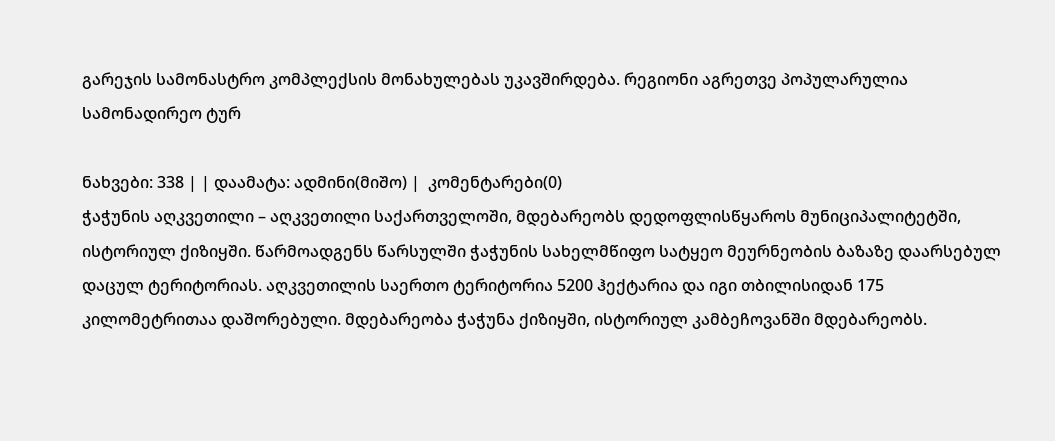გარეჯის სამონასტრო კომპლექსის მონახულებას უკავშირდება. რეგიონი აგრეთვე პოპულარულია სამონადირეო ტურ

ნახვები: 338 | | დაამატა: ადმინი(მიშო) |  კომენტარები(0)
ჭაჭუნის აღკვეთილი – აღკვეთილი საქართველოში, მდებარეობს დედოფლისწყაროს მუნიციპალიტეტში, ისტორიულ ქიზიყში. წარმოადგენს წარსულში ჭაჭუნის სახელმწიფო სატყეო მეურნეობის ბაზაზე დაარსებულ დაცულ ტერიტორიას. აღკვეთილის საერთო ტერიტორია 5200 ჰექტარია და იგი თბილისიდან 175 კილომეტრითაა დაშორებული. მდებარეობა ჭაჭუნა ქიზიყში, ისტორიულ კამბეჩოვანში მდებარეობს.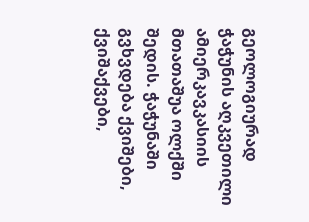გეოლოგიურად ჭაჭუნის აღკვეთილი ამიერკავკასიის მთათაშუა ოლქში შედის. ჭაჭუნაში გვხვდება ქვიშები, ქვიშაქვები,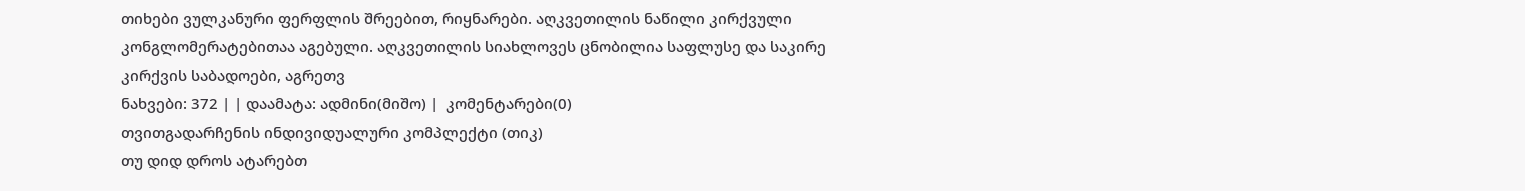თიხები ვულკანური ფერფლის შრეებით, რიყნარები. აღკვეთილის ნაწილი კირქვული კონგლომერატებითაა აგებული. აღკვეთილის სიახლოვეს ცნობილია საფლუსე და საკირე კირქვის საბადოები, აგრეთვ
ნახვები: 372 | | დაამატა: ადმინი(მიშო) |  კომენტარები(0)
თვითგადარჩენის ინდივიდუალური კომპლექტი (თიკ)
თუ დიდ დროს ატარებთ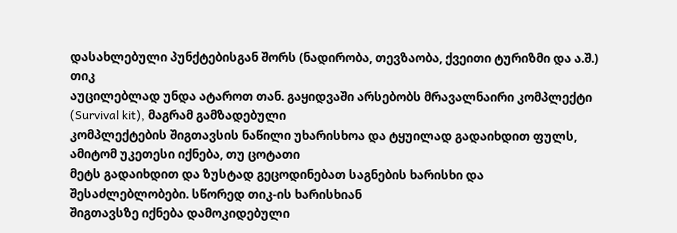დასახლებული პუნქტებისგან შორს (ნადირობა, თევზაობა, ქვეითი ტურიზმი და ა.შ.) თიკ
აუცილებლად უნდა ატაროთ თან. გაყიდვაში არსებობს მრავალნაირი კომპლექტი (Survival kit), მაგრამ გამზადებული
კომპლექტების შიგთავსის ნაწილი უხარისხოა და ტყუილად გადაიხდით ფულს, ამიტომ უკეთესი იქნება, თუ ცოტათი
მეტს გადაიხდით და ზუსტად გეცოდინებათ საგნების ხარისხი და შესაძლებლობები. სწორედ თიკ‐ის ხარისხიან
შიგთავსზე იქნება დამოკიდებული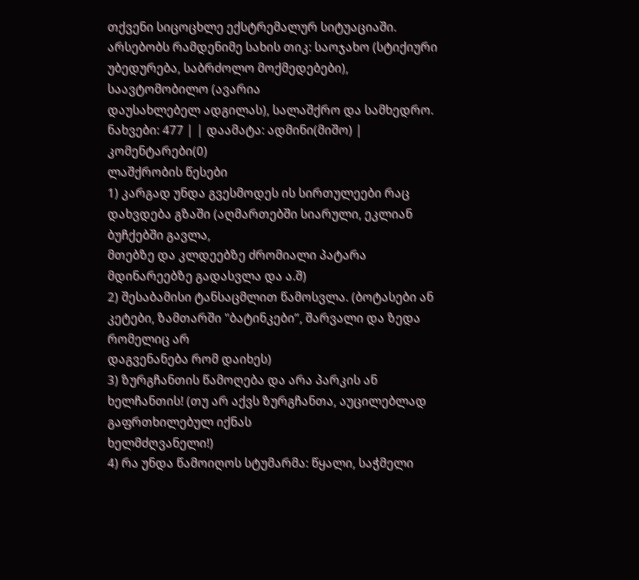თქვენი სიცოცხლე ექსტრემალურ სიტუაციაში.
არსებობს რამდენიმე სახის თიკ: საოჯახო (სტიქიური უბედურება, საბრძოლო მოქმედებები), საავტომობილო (ავარია
დაუსახლებელ ადგილას), სალაშქრო და სამხედრო.
ნახვები: 477 | | დაამატა: ადმინი(მიშო) |  კომენტარები(0)
ლაშქრობის წესები
1) კარგად უნდა გვესმოდეს ის სირთულეები რაც დახვდება გზაში (აღმართებში სიარული, ეკლიან ბუჩქებში გავლა,
მთებზე და კლდეებზე ძრომიალი პატარა მდინარეებზე გადასვლა და ა.შ)
2) შესაბამისი ტანსაცმლით წამოსვლა. (ბოტასები ან კეტები, ზამთარში "ბატინკები”, შარვალი და ზედა რომელიც არ
დაგვენანება რომ დაიხეს)
3) ზურგჩანთის წამოღება და არა პარკის ან ხელჩანთის! (თუ არ აქვს ზურგჩანთა, აუცილებლად გაფრთხილებულ იქნას
ხელმძღვანელი!)
4) რა უნდა წამოიღოს სტუმარმა: წყალი, საჭმელი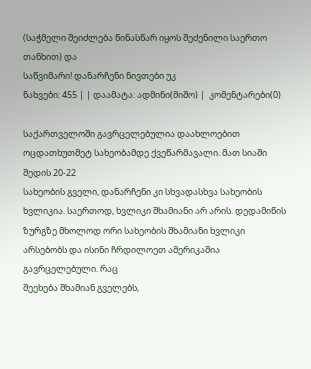(საჭმელი შეიძლება წინასწარ იყოს შეძენილი საერთო თანხით) და
საწვიმარი! დანარჩენი ნივთები უკ
ნახვები: 455 | | დაამატა: ადმინი(მიშო) |  კომენტარები(0)

საქართველოში გავრცელებულია დაახლოებით ოცდათხუთმეტ სახეობამდე ქვეწარმავალი. მათ სიაში შედის 20‐22
სახეობის გველი, დანარჩენი კი სხვადასხვა სახეობის ხვლიკია. საერთოდ, ხვლიკი შხამიანი არ არის. დედამიწის
ზურგზე მხოლოდ ორი სახეობის შხამიანი ხვლიკი არსებობს და ისინი ჩრდილოეთ ამერიკაშია გავრცელებული. რაც
შეეხება შხამიან გველებს,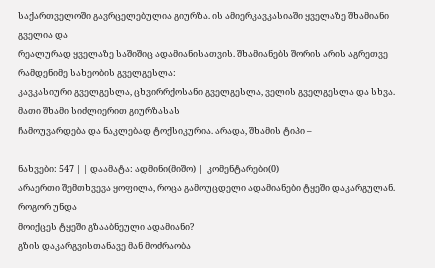საქართველოში გავრცელებულია გიურზა. ის ამიერკავკასიაში ყველაზე შხამიანი გველია და
რეალურად ყველაზე საშიშიც ადამიანისათვის. შხამიანებს შორის არის აგრეთვე რამდენიმე სახეობის გველგესლა:
კავკასიური გველგესლა, ცხვირრქოსანი გველგესლა, ველის გველგესლა და სხვა. მათი შხამი სიძლიერით გიურზასას
ჩამოუვარდება და ნაკლებად ტოქსიკურია. არადა, შხამის ტიპი –

ნახვები: 547 | | დაამატა: ადმინი(მიშო) |  კომენტარები(0)
არაერთი შემთხვევა ყოფილა, როცა გამოუცდელი ადამიანები ტყეში დაკარგულან. როგორ უნდა
მოიქცეს ტყეში გზააბნეული ადამიანი?
გზის დაკარგვისთანავე მან მოძრაობა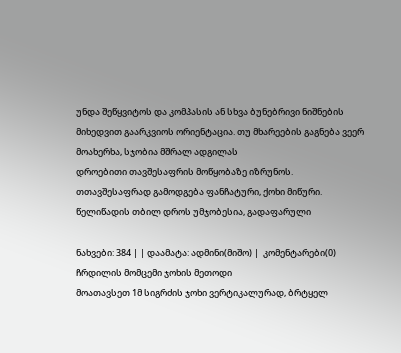უნდა შეწყვიტოს და კომპასის ან სხვა ბუნებრივი ნიშნების
მიხედვით გაარკვიოს ორიენტაცია. თუ მხარეების გაგნება ვეერ მოახერხა, სჯობია მშრალ ადგილას
დროებითი თავშესაფრის მოწყობაზე იზრუნოს.
თთავშესაფრად გამოდგება ფანჩატური, ქოხი მიწური.
წელიწადის თბილ დროს უმჯობესია, გადაფარული

ნახვები: 384 | | დაამატა: ადმინი(მიშო) |  კომენტარები(0)
ჩრდილის მომცემი ჯოხის მეთოდი
მოათავსეთ 1მ სიგრძის ჯოხი ვერტიკალურად, ბრტყელ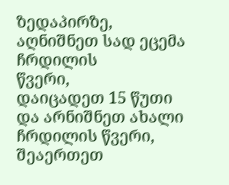ზედაპირზე, აღნიშნეთ სად ეცემა ჩრდილის
წვერი,
დაიცადეთ 15 წუთი და არნიშნეთ ახალი ჩრდილის წვერი, შეაერთეთ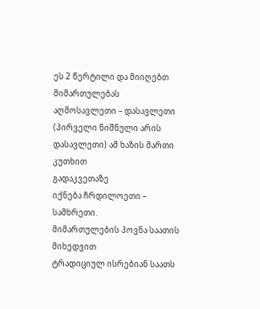ეს 2 წერტილი და მიიღებთ
მიმართულებას
აღმოსავლეთი – დასავლეთი (პირველი ნიშნული არის დასავლეთი) ამ ხაზის მართი კუთხით
გადაკვეთაზე
იქნება ჩრდილოეთი – სამხრეთი.
მიმართულების პოვნა საათის მიხედვით
ტრადიციულ ისრებიან საათს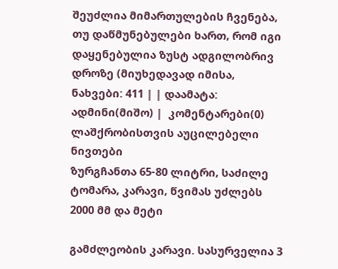შეუძლია მიმართულების ჩვენება, თუ დაწმუნებულები ხართ, რომ იგი დაყენებულია ზუსტ ადგილობრივ დროზე (მიუხედავად იმისა,
ნახვები: 411 | | დაამატა: ადმინი(მიშო) |  კომენტარები(0)
ლაშქრობისთვის აუცილებელი ნივთები
ზურგჩანთა 65-80 ლიტრი, საძილე ტომარა, კარავი, წვიმას უძლებს 2000 მმ და მეტი

გამძლეობის კარავი. სასურველია 3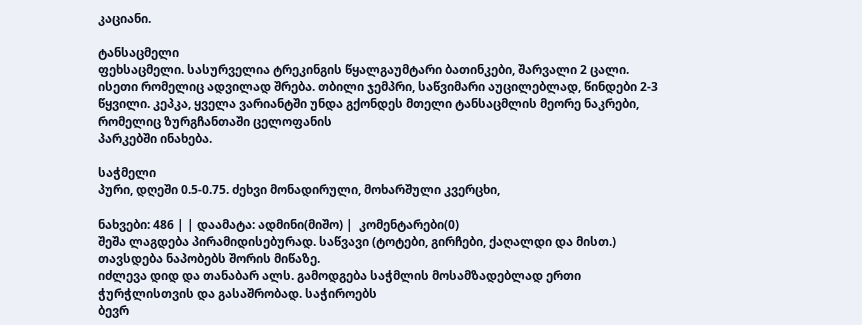კაციანი.

ტანსაცმელი
ფეხსაცმელი. სასურველია ტრეკინგის წყალგაუმტარი ბათინკები, შარვალი 2 ცალი. ისეთი რომელიც ადვილად შრება. თბილი ჯემპრი, საწვიმარი აუცილებლად, წინდები 2-3 წყვილი. კეპკა, ყველა ვარიანტში უნდა გქონდეს მთელი ტანსაცმლის მეორე ნაკრები, რომელიც ზურგჩანთაში ცელოფანის
პარკებში ინახება.

საჭმელი
პური, დღეში 0.5-0.75. ძეხვი მონადირული, მოხარშული კვერცხი,

ნახვები: 486 | | დაამატა: ადმინი(მიშო) |  კომენტარები(0)
შეშა ლაგდება პირამიდისებურად. საწვავი (ტოტები, გირჩები, ქაღალდი და მისთ.) თავსდება ნაპობებს შორის მიწაზე.
იძლევა დიდ და თანაბარ ალს. გამოდგება საჭმლის მოსამზადებლად ერთი ჭურჭლისთვის და გასაშრობად. საჭიროებს
ბევრ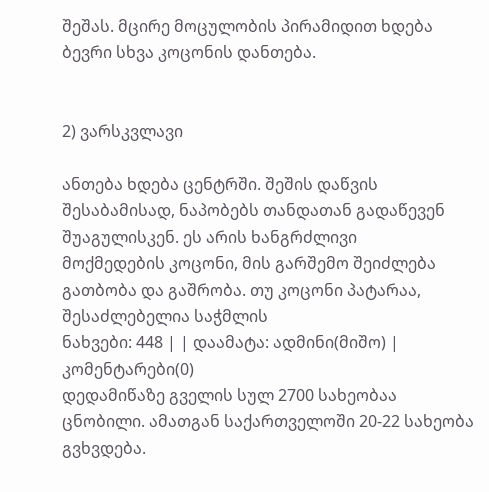შეშას. მცირე მოცულობის პირამიდით ხდება ბევრი სხვა კოცონის დანთება.


2) ვარსკვლავი

ანთება ხდება ცენტრში. შეშის დაწვის შესაბამისად, ნაპობებს თანდათან გადაწევენ შუაგულისკენ. ეს არის ხანგრძლივი
მოქმედების კოცონი, მის გარშემო შეიძლება გათბობა და გაშრობა. თუ კოცონი პატარაა, შესაძლებელია საჭმლის
ნახვები: 448 | | დაამატა: ადმინი(მიშო) |  კომენტარები(0)
დედამიწაზე გველის სულ 2700 სახეობაა ცნობილი. ამათგან საქართველოში 20‐22 სახეობა გვხვდება.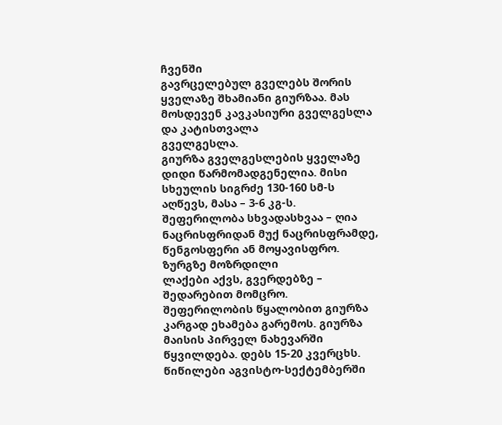ჩვენში
გავრცელებულ გველებს შორის ყველაზე შხამიანი გიურზაა. მას მოსდევენ კავკასიური გველგესლა და კატისთვალა
გველგესლა.
გიურზა გველგესლების ყველაზე დიდი წარმომადგენელია. მისი სხეულის სიგრძე 130‐160 სმ‐ს აღწევს, მასა – 3‐6 კგ‐ს.
შეფერილობა სხვადასხვაა – ღია ნაცრისფრიდან მუქ ნაცრისფრამდე, წენგოსფერი ან მოყავისფრო. ზურგზე მოზრდილი
ლაქები აქვს, გვერდებზე – შედარებით მომცრო. შეფერილობის წყალობით გიურზა კარგად ეხამება გარემოს. გიურზა
მაისის პირველ ნახევარში წყვილდება. დებს 15‐20 კვერცხს. წიწილები აგვისტო‐სექტემბერში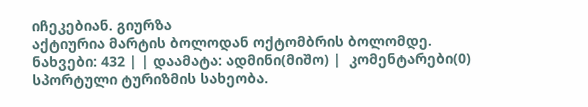იჩეკებიან. გიურზა
აქტიურია მარტის ბოლოდან ოქტომბრის ბოლომდე.
ნახვები: 432 | | დაამატა: ადმინი(მიშო) |  კომენტარები(0)
სპორტული ტურიზმის სახეობა.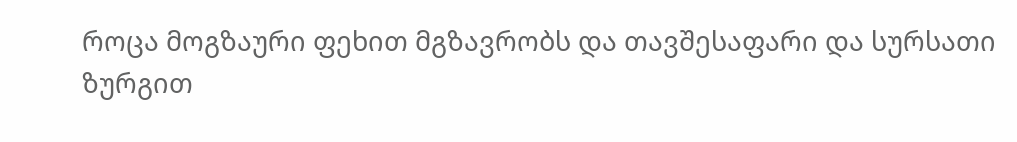როცა მოგზაური ფეხით მგზავრობს და თავშესაფარი და სურსათი ზურგით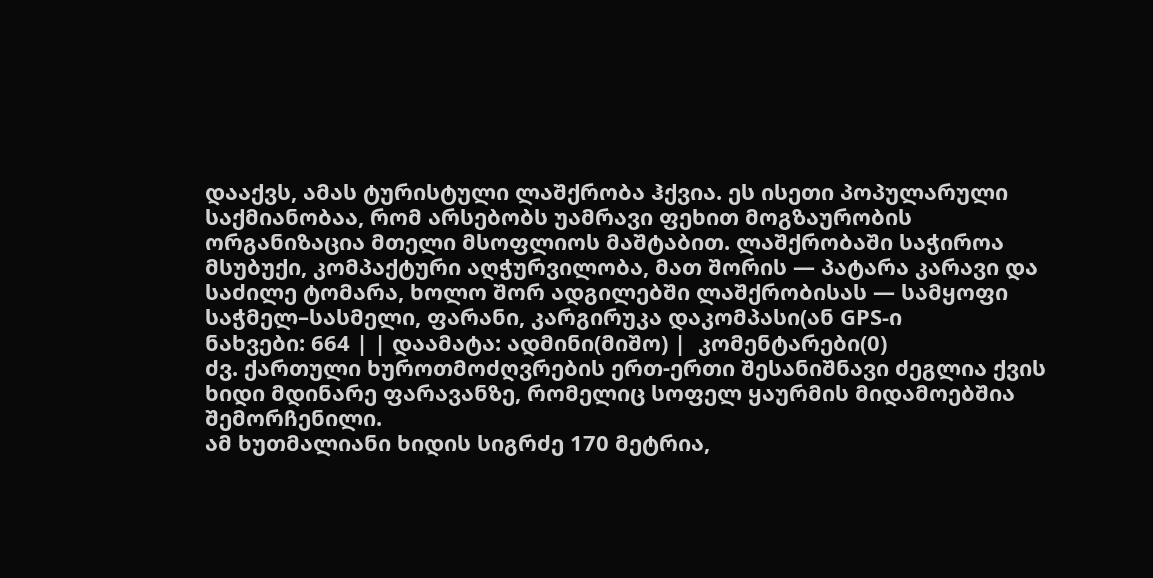დააქვს, ამას ტურისტული ლაშქრობა ჰქვია. ეს ისეთი პოპულარული საქმიანობაა, რომ არსებობს უამრავი ფეხით მოგზაურობის ორგანიზაცია მთელი მსოფლიოს მაშტაბით. ლაშქრობაში საჭიროა მსუბუქი, კომპაქტური აღჭურვილობა, მათ შორის — პატარა კარავი და საძილე ტომარა, ხოლო შორ ადგილებში ლაშქრობისას — სამყოფი საჭმელ–სასმელი, ფარანი, კარგირუკა დაკომპასი(ან GPS-ი
ნახვები: 664 | | დაამატა: ადმინი(მიშო) |  კომენტარები(0)
ძვ. ქართული ხუროთმოძღვრების ერთ-ერთი შესანიშნავი ძეგლია ქვის ხიდი მდინარე ფარავანზე, რომელიც სოფელ ყაურმის მიდამოებშია შემორჩენილი.
ამ ხუთმალიანი ხიდის სიგრძე 170 მეტრია,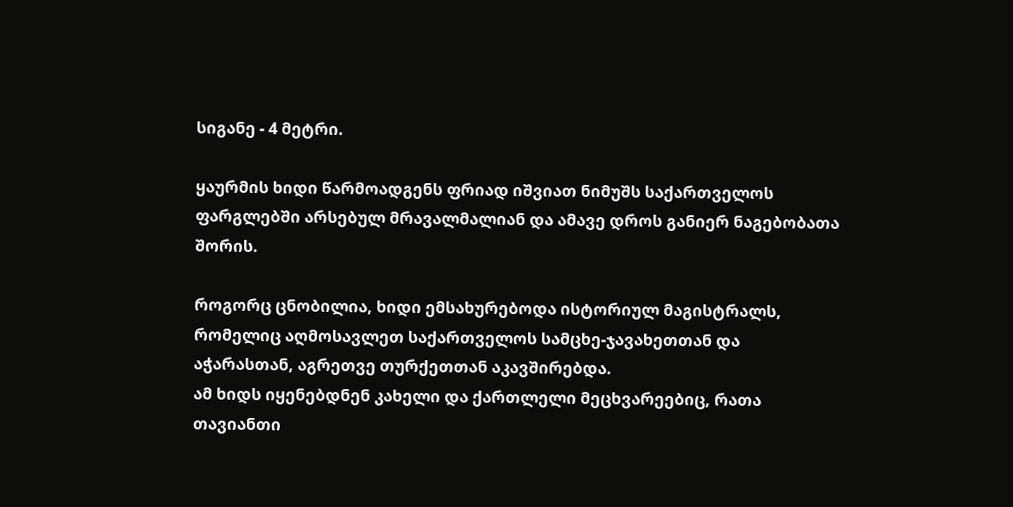სიგანე - 4 მეტრი.

ყაურმის ხიდი წარმოადგენს ფრიად იშვიათ ნიმუშს საქართველოს ფარგლებში არსებულ მრავალმალიან და ამავე დროს განიერ ნაგებობათა შორის.

როგორც ცნობილია, ხიდი ემსახურებოდა ისტორიულ მაგისტრალს, რომელიც აღმოსავლეთ საქართველოს სამცხე-ჯავახეთთან და აჭარასთან, აგრეთვე თურქეთთან აკავშირებდა.
ამ ხიდს იყენებდნენ კახელი და ქართლელი მეცხვარეებიც, რათა თავიანთი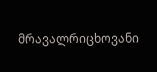მრავალრიცხოვანი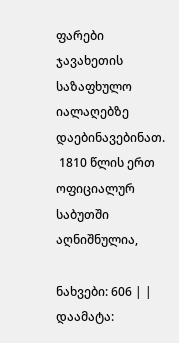ფარები ჯავახეთის საზაფხულო იალაღებზე დაებინავებინათ.
 1810 წლის ერთ ოფიციალურ საბუთში აღნიშნულია,

ნახვები: 606 | | დაამატა: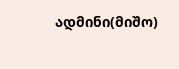ადმინი(მიშო)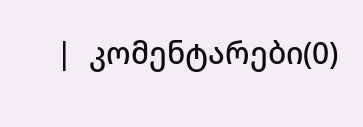|  კომენტარები(0)